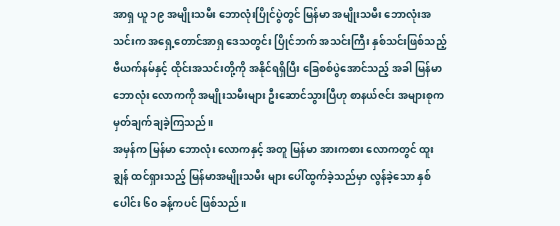အာရှ ယူ ၁၉ အမျိုးသမီး ဘောလုံးပြိုင်ပွဲတွင် မြန်မာ အမျိုးသမီး ဘောလုံးအသင်းက အရှေ့တောင်အာရှ ဒေသတွင်း ပြိုင်ဘက် အသင်းကြီး နှစ်သင်းဖြစ်သည့် ဗီယက်နမ်နှင့် ထိုင်းအသင်းတို့ကို အနိုင်ရရှိပြီး ခြေစစ်ပွဲအောင်သည့် အခါ မြန်မာဘောလုံး လောကကို အမျိုးသမီးများ ဦးဆောင်သွားပြီဟု စာနယ်ဇင်း အများစုက မှတ်ချက်ချခဲ့ကြသည်။
အမှန်က မြန်မာ ဘောလုံး လောကနှင့် အတူ မြန်မာ အားကစား လောကတွင် ထူးချွန် ထင်ရှားသည့် မြန်မာအမျိုးသမီး များ ပေါ်ထွက်ခဲ့သည်မှာ လွန်ခဲ့သော နှစ်ပေါင်း ၆၀ ခန့်ကပင် ဖြစ်သည်။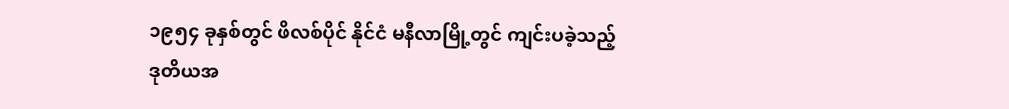၁၉၅၄ ခုနှစ်တွင် ဖိလစ်ပိုင် နိုင်ငံ မနီလာမြို့တွင် ကျင်းပခဲ့သည့် ဒုတိယအ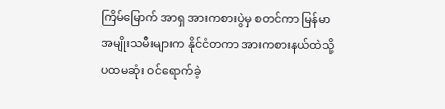ကြိမ်မြောက် အာရှ အားကစားပွဲမှ စတင်ကာ မြန်မာ အမျိုးသမီးများက နိုင်ငံတကာ အားကစားနယ်ထဲသို့ ပထမဆုံး ဝင်ရောက်ခဲ့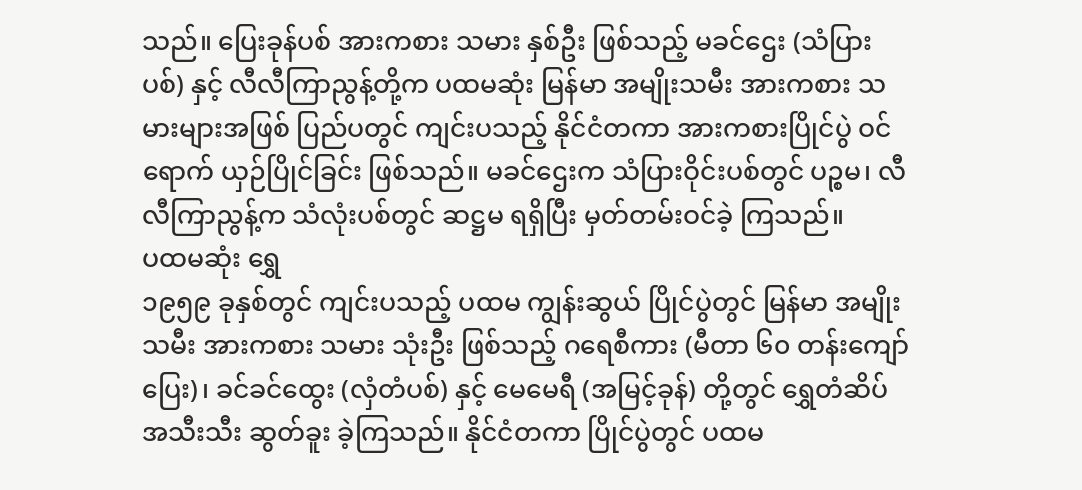သည်။ ပြေးခုန်ပစ် အားကစား သမား နှစ်ဦး ဖြစ်သည့် မခင်ဌေး (သံပြားပစ်) နှင့် လီလီကြာညွန့်တို့က ပထမဆုံး မြန်မာ အမျိုးသမီး အားကစား သမားများအဖြစ် ပြည်ပတွင် ကျင်းပသည့် နိုင်ငံတကာ အားကစားပြိုင်ပွဲ ဝင်ရောက် ယှဉ်ပြိုင်ခြင်း ဖြစ်သည်။ မခင်ဌေးက သံပြားဝိုင်းပစ်တွင် ပဉ္စမ၊ လီလီကြာညွန့်က သံလုံးပစ်တွင် ဆဋ္ဌမ ရရှိပြီး မှတ်တမ်းဝင်ခဲ့ ကြသည်။
ပထမဆုံး ရွှေ
၁၉၅၉ ခုနှစ်တွင် ကျင်းပသည့် ပထမ ကျွန်းဆွယ် ပြိုင်ပွဲတွင် မြန်မာ အမျိုးသမီး အားကစား သမား သုံးဦး ဖြစ်သည့် ဂရေစီကား (မီတာ ၆၀ တန်းကျော်ပြေး)၊ ခင်ခင်ထွေး (လှံတံပစ်) နှင့် မေမေရီ (အမြင့်ခုန်) တို့တွင် ရွှေတံဆိပ် အသီးသီး ဆွတ်ခူး ခဲ့ကြသည်။ နိုင်ငံတကာ ပြိုင်ပွဲတွင် ပထမ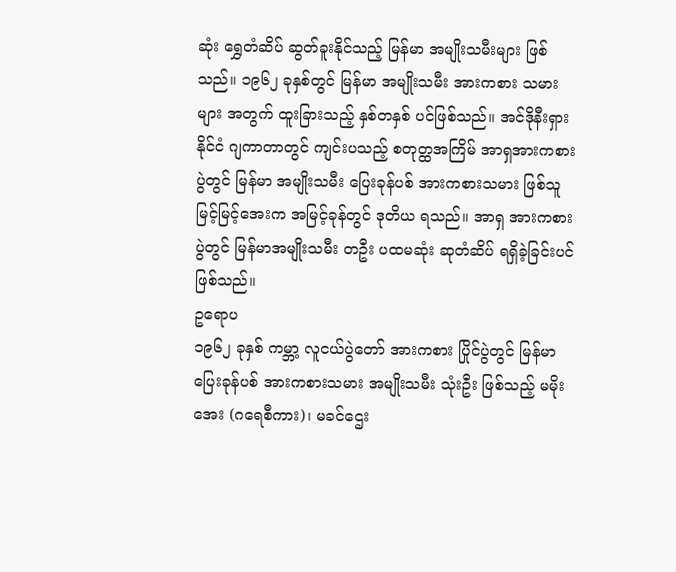ဆုံး ရွှေတံဆိပ် ဆွတ်ခူးနိုင်သည့် မြန်မာ အမျိုးသမီးများ ဖြစ်သည်။ ၁၉၆၂ ခုနှစ်တွင် မြန်မာ အမျိုးသမီး အားကစား သမားများ အတွက် ထူးခြားသည့် နှစ်တနှစ် ပင်ဖြစ်သည်။ အင်ဒိုနီးရှားနိုင်ငံ ဂျကာတာတွင် ကျင်းပသည့် စတုတ္ထအကြိမ် အာရှအားကစားပွဲတွင် မြန်မာ အမျိုးသမီး ပြေးခုန်ပစ် အားကစားသမား ဖြစ်သူ မြင့်မြင့်အေးက အမြင့်ခုန်တွင် ဒုတိယ ရသည်။ အာရှ အားကစားပွဲတွင် မြန်မာအမျိုးသမီး တဦး ပထမဆုံး ဆုတံဆိပ် ရရှိခဲ့ခြင်းပင် ဖြစ်သည်။
ဥရောပ
၁၉၆၂ ခုနှစ် ကမ္ဘာ့ လူငယ်ပွဲတော် အားကစား ပြိုင်ပွဲတွင် မြန်မာ ပြေးခုန်ပစ် အားကစားသမား အမျိုးသမီး သုံးဦး ဖြစ်သည့် မမိုးအေး (ဂရေစီကား)၊ မခင်ဌေး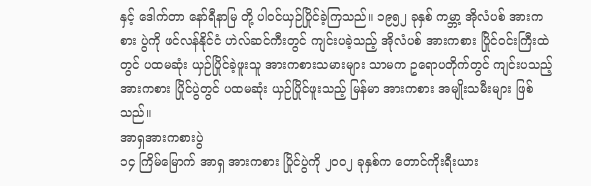နှင့် ဒေါက်တာ နော်ရီနာမြ တို့ ပါဝင်ယှဉ်ပြိုင်ခဲ့ကြသည်။ ၁၉၅၂ ခုနှစ် ကမ္ဘာ့ အိုလံပစ် အားကစား ပွဲကို ဖင်လန်နိုင်ငံ ဟဲလ်ဆင်ကီးတွင် ကျင်းပခဲ့သည့် အိုလံပစ် အားကစား ပြိုင်ဝင်းကြီးထဲတွင် ပထမဆုံး ယှဉ်ပြိုင်ခဲ့ဖူးသူ အားကစားသမားများ သာမက ဥရောပတိုက်တွင် ကျင်းပသည့် အားကစား ပြိုင်ပွဲတွင် ပထမဆုံး ယှဉ်ပြိုင်ဖူးသည့် မြန်မာ အားကစား အမျိုးသမီးများ ဖြစ်သည်။
အာရှအားကစားပွဲ
၁၄ ကြိမ်မြောက် အာရှ အားကစား ပြိုင်ပွဲကို ၂၀၀၂ ခုနှစ်က တောင်ကိုးရီးယား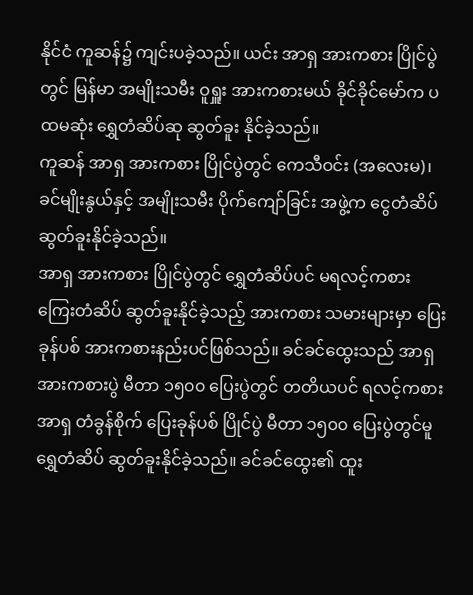နိုင်ငံ ကူဆန်၌ ကျင်းပခဲ့သည်။ ယင်း အာရှ အားကစား ပြိုင်ပွဲတွင် မြန်မာ အမျိုးသမီး ဝူရှူး အားကစားမယ် ခိုင်ခိုင်မော်က ပထမဆုံး ရွှေတံဆိပ်ဆု ဆွတ်ခူး နိုင်ခဲ့သည်။
ကူဆန် အာရှ အားကစား ပြိုင်ပွဲတွင် ကေသီဝင်း (အလေးမ)၊ ခင်မျိုးနွယ်နှင့် အမျိုးသမီး ပိုက်ကျော်ခြင်း အဖွဲ့က ငွေတံဆိပ် ဆွတ်ခူးနိုင်ခဲ့သည်။
အာရှ အားကစား ပြိုင်ပွဲတွင် ရွှေတံဆိပ်ပင် မရလင့်ကစား ကြေးတံဆိပ် ဆွတ်ခူးနိုင်ခဲ့သည့် အားကစား သမားများမှာ ပြေးခုန်ပစ် အားကစားနည်းပင်ဖြစ်သည်။ ခင်ခင်ထွေးသည် အာရှ အားကစားပွဲ မီတာ ၁၅၀၀ ပြေးပွဲတွင် တတိယပင် ရလင့်ကစား အာရှ တံခွန်စိုက် ပြေးခုန်ပစ် ပြိုင်ပွဲ မီတာ ၁၅၀၀ ပြေးပွဲတွင်မူ ရွှေတံဆိပ် ဆွတ်ခူးနိုင်ခဲ့သည်။ ခင်ခင်ထွေး၏ ထူး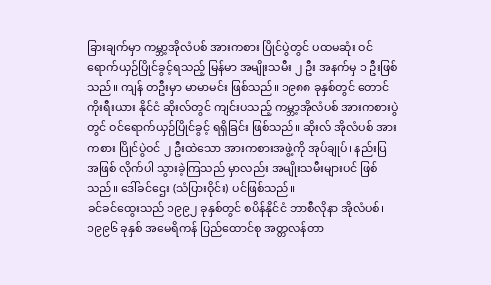ခြားချက်မှာ ကမ္ဘာ့အိုလံပစ် အားကစား ပြိုင်ပွဲတွင် ပထမဆုံး ဝင်ရောက်ယှဉ်ပြိုင်ခွင့်ရသည့် မြန်မာ အမျိုးသမီး ၂ ဦး အနက်မှ ၁ ဦးဖြစ်သည်။ ကျန် တဦးမှာ မာမာမင်း ဖြစ်သည်။ ၁၉၈၈ ခုနှစ်တွင် တောင်ကိုးရီးယား နိုင်ငံ ဆိုးလ်တွင် ကျင်းပသည့် ကမ္ဘာ့အိုလံပစ် အားကစားပွဲတွင် ဝင်ရောက်ယှဉ်ပြိုင်ခွင့် ရရှိခြင်း ဖြစ်သည်။ ဆိုးလ် အိုလံပစ် အားကစား ပြိုင်ပွဲဝင် ၂ ဦးထဲသော အားကစားအဖွဲ့ကို အုပ်ချုပ်၊ နည်းပြ အဖြစ် လိုက်ပါ သွားခဲ့ကြသည် မှာလည်း အမျိုးသမီးများပင် ဖြစ်သည်။ ဒေါ်ခင်ဌေး (သံပြားဝိုင်း) ပင်ဖြစ်သည်။
ခင်ခင်ထွေးသည် ၁၉၉၂ ခုနှစ်တွင် စပိန်နိုင်ငံ ဘာစီလိုနာ အိုလံပစ်၊ ၁၉၉၆ ခုနှစ် အမေရိကန် ပြည်ထောင်စု အတ္တလန်တာ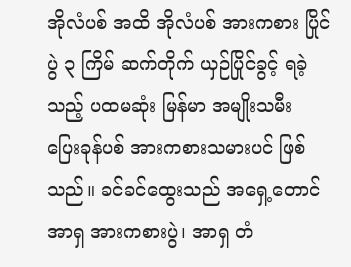အိုလံပစ် အထိ အိုလံပစ် အားကစား ပြိုင်ပွဲ ၃ ကြိမ် ဆက်တိုက် ယှဉ်ပြိုင်ခွင့် ရခဲ့သည့် ပထမဆုံး မြန်မာ အမျိုးသမီး ပြေးခုန်ပစ် အားကစားသမားပင် ဖြစ်သည်။ ခင်ခင်ထွေးသည် အရှေ့တောင်အာရှ အားကစားပွဲ၊ အာရှ တံ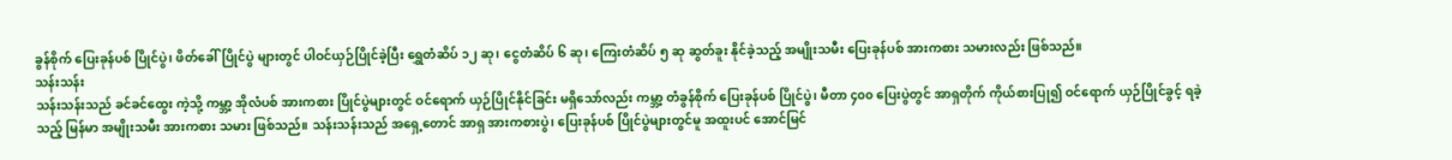ခွန်စိုက် ပြေးခုန်ပစ် ပြိုင်ပွဲ၊ ဖိတ်ခေါ်ပြိုင်ပွဲ များတွင် ပါဝင်ယှဉ်ပြိုင်ခဲ့ပြီး ရွှေတံဆိပ် ၁၂ ဆု၊ ငွေတံဆိပ် ၆ ဆု၊ ကြေးတံဆိပ် ၅ ဆု ဆွတ်ခူး နိုင်ခဲ့သည့် အမျိုးသမီး ပြေးခုန်ပစ် အားကစား သမားလည်း ဖြစ်သည်။
သန်းသန်း
သန်းသန်းသည် ခင်ခင်ထွေး ကဲ့သို့ ကမ္ဘာ့ အိုလံပစ် အားကစား ပြိုင်ပွဲများတွင် ဝင်ရောက် ယှဉ်ပြိုင်နိုင်ခြင်း မရှိသော်လည်း ကမ္ဘာ့ တံခွန်စိုက် ပြေးခုန်ပစ် ပြိုင်ပွဲ၊ မီတာ ၄၀၀ ပြေးပွဲတွင် အာရှတိုက် ကိုယ်စားပြု၍ ဝင်ရောက် ယှဉ်ပြိုင်ခွင့် ရခဲ့သည့် မြန်မာ အမျိုးသမီး အားကစား သမား ဖြစ်သည်။ သန်းသန်းသည် အရှေ့တောင် အာရှ အားကစားပွဲ၊ ပြေးခုန်ပစ် ပြိုင်ပွဲများတွင်မူ အထူးပင် အောင်မြင်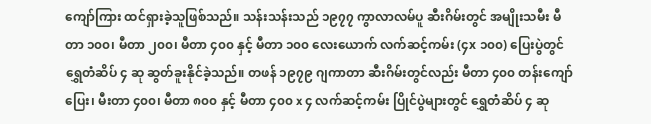ကျော်ကြား ထင်ရှားခဲ့သူဖြစ်သည်။ သန်းသန်းသည် ၁၉၇၇ ကွာလာလမ်ပူ ဆီးဂိမ်းတွင် အမျိုးသမီး မီတာ ၁၀၀၊ မီတာ ၂၀၀၊ မီတာ ၄၀၀ နှင့် မီတာ ၁၀၀ လေးယောက် လက်ဆင့်ကမ်း (၄x ၁၀၀) ပြေးပွဲတွင် ရွှေတံဆိပ် ၄ ဆု ဆွတ်ခူးနိုင်ခဲ့သည်။ တဖန် ၁၉၇၉ ဂျကာတာ ဆီးဂိမ်းတွင်လည်း မီတာ ၄၀၀ တန်းကျော်ပြေး၊ မီးတာ ၄၀၀၊ မီတာ ၈၀၀ နှင့် မီတာ ၄၀၀ x ၄ လက်ဆင့်ကမ်း ပြိုင်ပွဲများတွင် ရွှေတံဆိပ် ၄ ဆု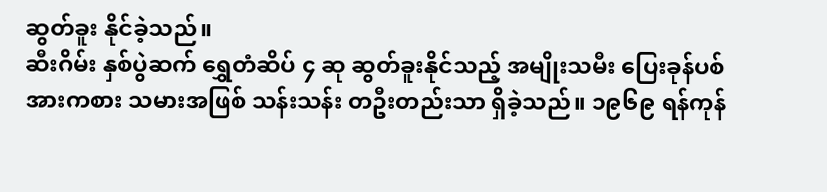ဆွတ်ခူး နိုင်ခဲ့သည်။
ဆီးဂိမ်း နှစ်ပွဲဆက် ရွှေတံဆိပ် ၄ ဆု ဆွတ်ခူးနိုင်သည့် အမျိုးသမီး ပြေးခုန်ပစ် အားကစား သမားအဖြစ် သန်းသန်း တဦးတည်းသာ ရှိခဲ့သည်။ ၁၉၆၉ ရန်ကုန်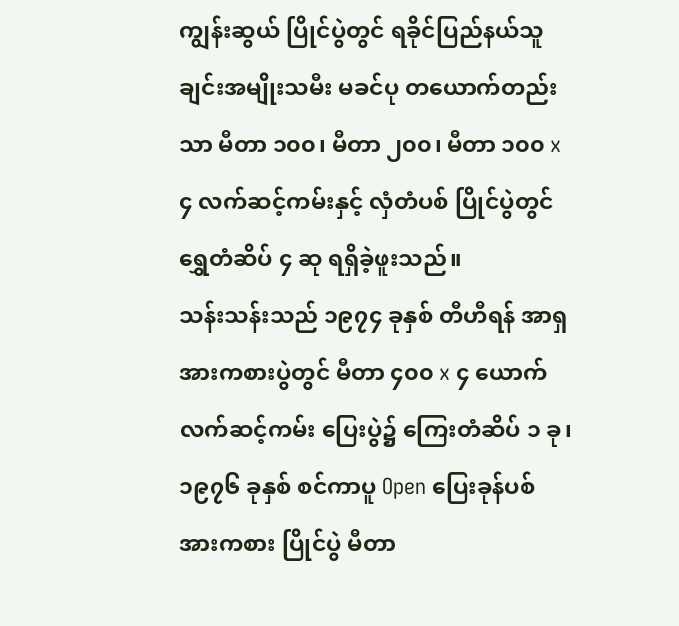ကျွန်းဆွယ် ပြိုင်ပွဲတွင် ရခိုင်ပြည်နယ်သူ ချင်းအမျိုးသမီး မခင်ပု တယောက်တည်း သာ မီတာ ၁၀၀၊ မီတာ ၂၀၀၊ မီတာ ၁၀၀ x၄ လက်ဆင့်ကမ်းနှင့် လှံတံပစ် ပြိုင်ပွဲတွင် ရွှေတံဆိပ် ၄ ဆု ရရှိခဲ့ဖူးသည်။
သန်းသန်းသည် ၁၉၇၄ ခုနှစ် တီဟီရန် အာရှ အားကစားပွဲတွင် မီတာ ၄၀၀ x ၄ ယောက် လက်ဆင့်ကမ်း ပြေးပွဲ၌ ကြေးတံဆိပ် ၁ ခု၊ ၁၉၇၆ ခုနှစ် စင်ကာပူ Open ပြေးခုန်ပစ် အားကစား ပြိုင်ပွဲ မီတာ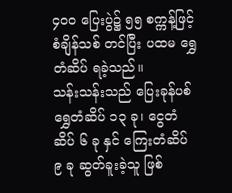၄၀၀ ပြေးပွဲ၌ ၅၅ စက္ကန့်ဖြင့် စံချိန်သစ် တင်ပြီး ပထမ ရွှေတံဆိပ် ရခဲ့သည်။
သန်းသန်းသည် ပြေးခုန်ပစ် ရွှေတံဆိပ် ၁၃ ခု၊ ငွေတံဆိပ် ၆ ခု နှင် ကြေးတံဆိပ် ၉ ခု ဆွတ်ခူးခဲ့သူ ဖြစ်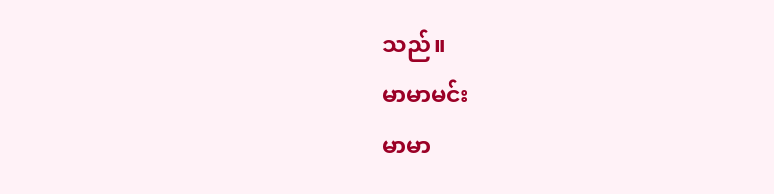သည်။
မာမာမင်း
မာမာ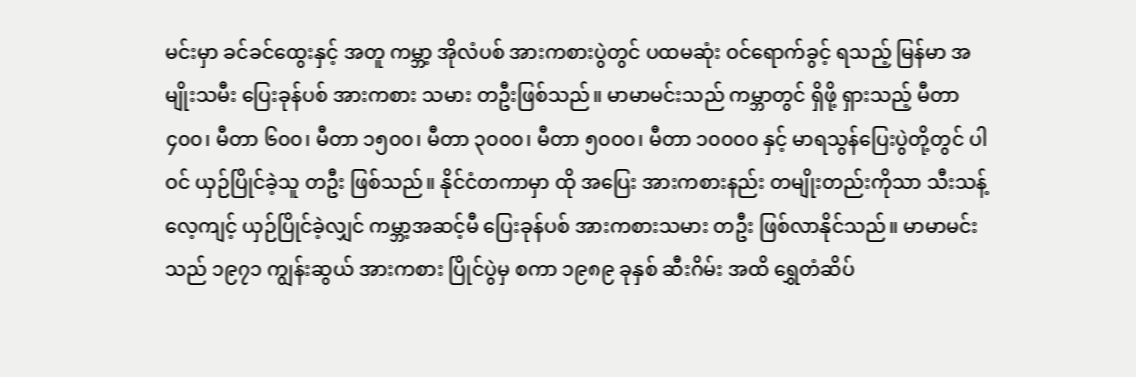မင်းမှာ ခင်ခင်ထွေးနှင့် အတူ ကမ္ဘာ့ အိုလံပစ် အားကစားပွဲတွင် ပထမဆုံး ဝင်ရောက်ခွင့် ရသည့် မြန်မာ အမျိုးသမီး ပြေးခုန်ပစ် အားကစား သမား တဦးဖြစ်သည်။ မာမာမင်းသည် ကမ္ဘာတွင် ရှိဖို့ ရှားသည့် မီတာ ၄၀၀၊ မီတာ ၆၀၀၊ မီတာ ၁၅၀၀၊ မီတာ ၃၀၀၀၊ မီတာ ၅၀၀၀၊ မီတာ ၁၀၀၀၀ နှင့် မာရသွန်ပြေးပွဲတို့တွင် ပါဝင် ယှဉ်ပြိုင်ခဲ့သူ တဦး ဖြစ်သည်။ နိုင်ငံတကာမှာ ထို အပြေး အားကစားနည်း တမျိုးတည်းကိုသာ သီးသန့်လေ့ကျင့် ယှဉ်ပြိုင်ခဲ့လျှင် ကမ္ဘာ့အဆင့်မီ ပြေးခုန်ပစ် အားကစားသမား တဦး ဖြစ်လာနိုင်သည်။ မာမာမင်းသည် ၁၉၇၁ ကျွန်းဆွယ် အားကစား ပြိုင်ပွဲမှ စကာ ၁၉၈၉ ခုနှစ် ဆီးဂိမ်း အထိ ရွှေတံဆိပ်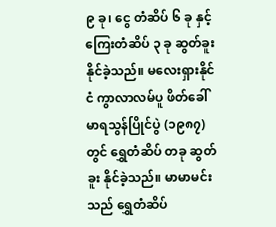၉ ခု၊ ငွေ တံဆိပ် ၆ ခု နှင့် ကြေးတံဆိပ် ၃ ခု ဆွတ်ခူးနိုင်ခဲ့သည်။ မလေးရှားနိုင်ငံ ကွာလာလမ်ပူ ဖိတ်ခေါ် မာရသွန်ပြိုင်ပွဲ (၁၉၈၇) တွင် ရွှေတံဆိပ် တခု ဆွတ်ခူး နိုင်ခဲ့သည်။ မာမာမင်းသည် ရွှေတံဆိပ်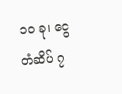၁၀ ခု၊ ငွေ တံဆိပ် ၇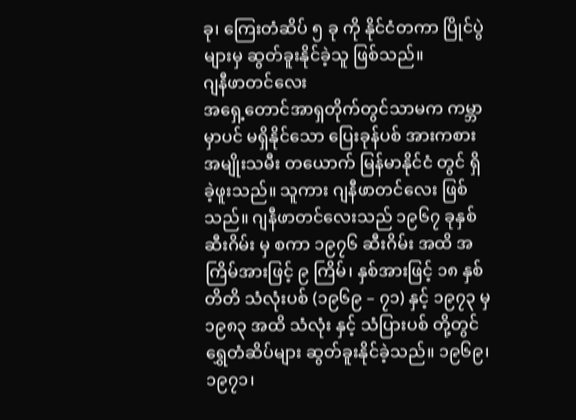ခု၊ ကြေးတံဆိပ် ၅ ခု ကို နိုင်ငံတကာ ပြိုင်ပွဲများမှ ဆွတ်ခူးနိုင်ခဲ့သူ ဖြစ်သည်။
ဂျနီဖာတင်လေး
အရှေ့တောင်အာရှတိုက်တွင်သာမက ကမ္ဘာမှာပင် မရှိနိုင်သော ပြေးခုန်ပစ် အားကစား အမျိုးသမီး တယောက် မြန်မာနိုင်ငံ တွင် ရှိခဲ့ဖူးသည်။ သူကား ဂျနီဖာတင်လေး ဖြစ်သည်။ ဂျနီဖာတင်လေးသည် ၁၉၆၇ ခုနှစ် ဆီးဂိမ်း မှ စကာ ၁၉၇၆ ဆီးဂိမ်း အထိ အကြိမ်အားဖြင့် ၉ ကြိမ်၊ နှစ်အားဖြင့် ၁၈ နှစ်တိတိ သံလုံးပစ် (၁၉၆၉ – ၇၁) နှင့် ၁၉၇၃ မှ ၁၉၈၃ အထိ သံလုံး နှင့် သံပြားပစ် တို့တွင် ရွှေတံဆိပ်များ ဆွတ်ခူးနိုင်ခဲ့သည်။ ၁၉၆၉၊ ၁၉၇၁၊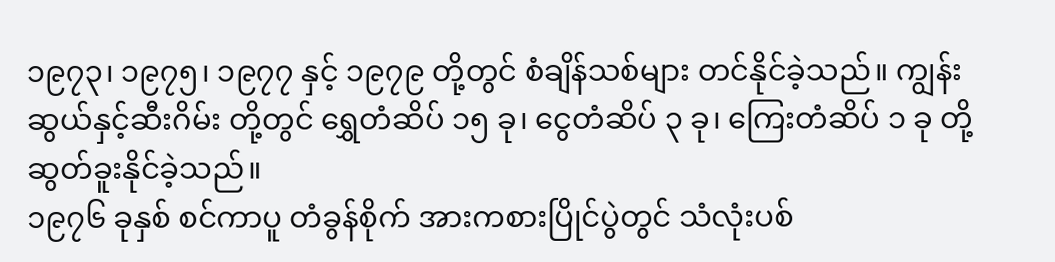၁၉၇၃၊ ၁၉၇၅၊ ၁၉၇၇ နှင့် ၁၉၇၉ တို့တွင် စံချိန်သစ်များ တင်နိုင်ခဲ့သည်။ ကျွန်းဆွယ်နှင့်ဆီးဂိမ်း တို့တွင် ရွှေတံဆိပ် ၁၅ ခု၊ ငွေတံဆိပ် ၃ ခု၊ ကြေးတံဆိပ် ၁ ခု တို့ ဆွတ်ခူးနိုင်ခဲ့သည်။
၁၉၇၆ ခုနှစ် စင်ကာပူ တံခွန်စိုက် အားကစားပြိုင်ပွဲတွင် သံလုံးပစ်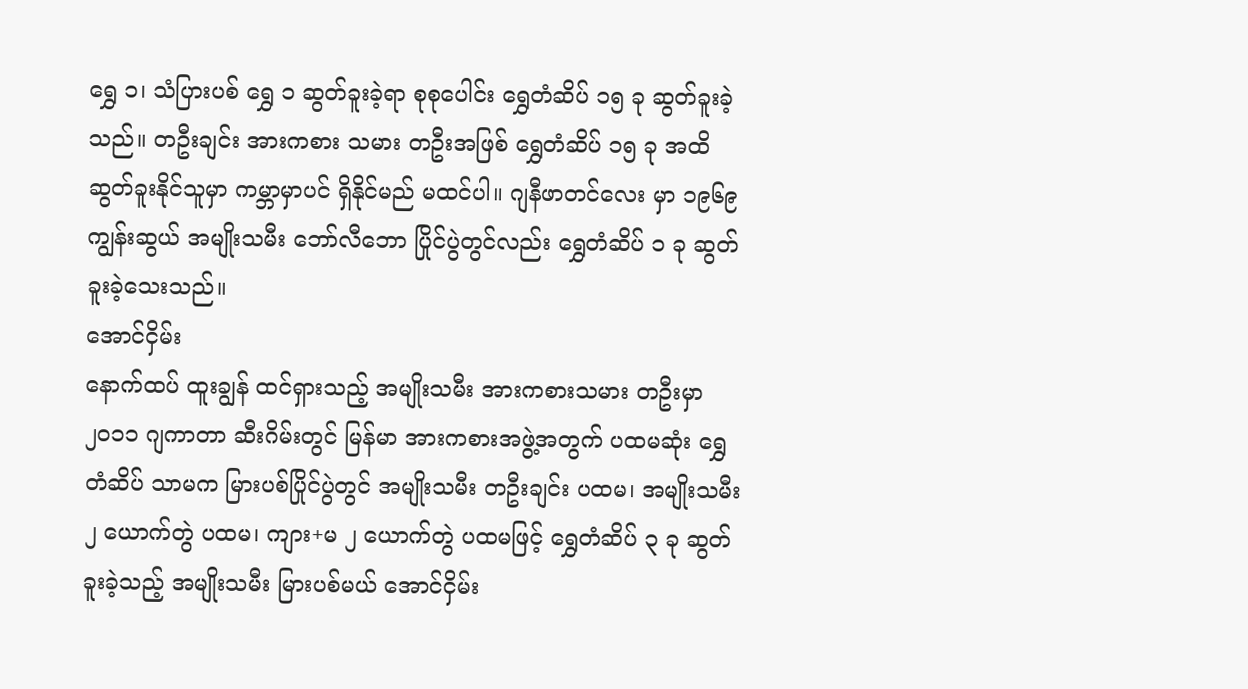ရွှေ ၁၊ သံပြားပစ် ရွှေ ၁ ဆွတ်ခူးခဲ့ရာ စုစုပေါင်း ရွှေတံဆိပ် ၁၅ ခု ဆွတ်ခူးခဲ့သည်။ တဦးချင်း အားကစား သမား တဦးအဖြစ် ရွှေတံဆိပ် ၁၅ ခု အထိ ဆွတ်ခူးနိုင်သူမှာ ကမ္ဘာမှာပင် ရှိနိုင်မည် မထင်ပါ။ ဂျနီဖာတင်လေး မှာ ၁၉၆၉ ကျွန်းဆွယ် အမျိုးသမီး ဘော်လီဘော ပြိုင်ပွဲတွင်လည်း ရွှေတံဆိပ် ၁ ခု ဆွတ်ခူးခဲ့သေးသည်။
အောင်ငှိမ်း
နောက်ထပ် ထူးချွန် ထင်ရှားသည့် အမျိုးသမီး အားကစားသမား တဦးမှာ ၂၀၁၁ ဂျကာတာ ဆီးဂိမ်းတွင် မြန်မာ အားကစားအဖွဲ့အတွက် ပထမဆုံး ရွှေတံဆိပ် သာမက မြားပစ်ပြိုင်ပွဲတွင် အမျိုးသမီး တဦးချင်း ပထမ၊ အမျိုးသမီး ၂ ယောက်တွဲ ပထမ၊ ကျား+မ ၂ ယောက်တွဲ ပထမဖြင့် ရွှေတံဆိပ် ၃ ခု ဆွတ်ခူးခဲ့သည့် အမျိုးသမီး မြားပစ်မယ် အောင်ငှိမ်း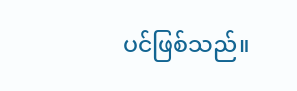ပင်ဖြစ်သည်။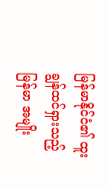မြန်မာနိုင်ငံ၏ ထူးချွန်ထင်ရှားသည့် မြန်မာ အမျိုး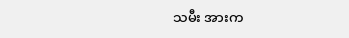သမီး အားက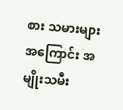စား သမားများ အကြောင်း အမျိုးသမီး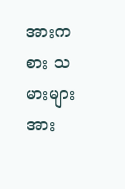အားကစား သမားများအား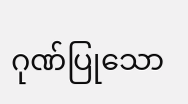ဂုဏ်ပြုသော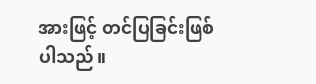အားဖြင့် တင်ပြခြင်းဖြစ်ပါသည်။